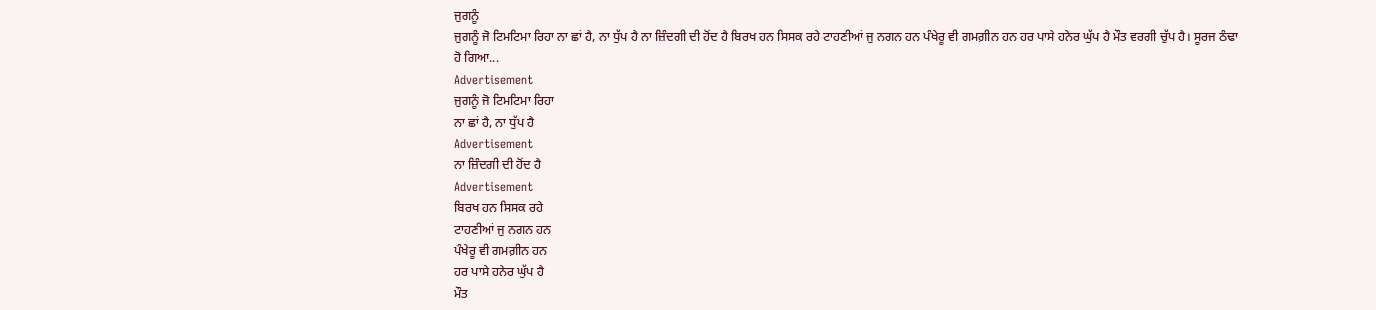ਜੁਗਨੂੰ
ਜੁਗਨੂੰ ਜੋ ਟਿਮਟਿਮਾ ਰਿਹਾ ਨਾ ਛਾਂ ਹੈ, ਨਾ ਧੁੱਪ ਹੈ ਨਾ ਜ਼ਿੰਦਗੀ ਦੀ ਹੋਂਦ ਹੈ ਬਿਰਖ ਹਨ ਸਿਸਕ ਰਹੇ ਟਾਹਣੀਆਂ ਜੁ ਨਗਨ ਹਨ ਪੰਖੇਰੂ ਵੀ ਗਮਗ਼ੀਨ ਹਨ ਹਰ ਪਾਸੇ ਹਨੇਰ ਘੁੱਪ ਹੈ ਮੌਤ ਵਰਗੀ ਚੁੱਪ ਹੈ। ਸੂਰਜ ਠੰਢਾ ਹੋ ਗਿਆ...
Advertisement
ਜੁਗਨੂੰ ਜੋ ਟਿਮਟਿਮਾ ਰਿਹਾ
ਨਾ ਛਾਂ ਹੈ, ਨਾ ਧੁੱਪ ਹੈ
Advertisement
ਨਾ ਜ਼ਿੰਦਗੀ ਦੀ ਹੋਂਦ ਹੈ
Advertisement
ਬਿਰਖ ਹਨ ਸਿਸਕ ਰਹੇ
ਟਾਹਣੀਆਂ ਜੁ ਨਗਨ ਹਨ
ਪੰਖੇਰੂ ਵੀ ਗਮਗ਼ੀਨ ਹਨ
ਹਰ ਪਾਸੇ ਹਨੇਰ ਘੁੱਪ ਹੈ
ਮੌਤ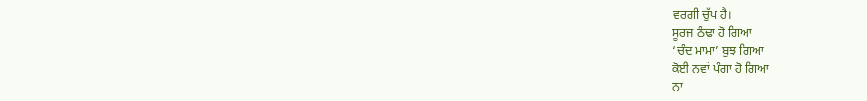ਵਰਗੀ ਚੁੱਪ ਹੈ।
ਸੂਰਜ ਠੰਢਾ ਹੋ ਗਿਆ
‘ਚੰਦ ਮਾਮਾ’ ਬੁਝ ਗਿਆ
ਕੋਈ ਨਵਾਂ ਪੰਗਾ ਹੋ ਗਿਆ
ਨਾ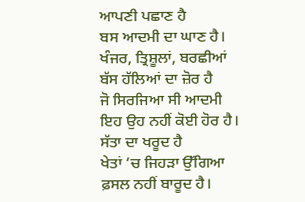ਆਪਣੀ ਪਛਾਣ ਹੈ
ਬਸ ਆਦਮੀ ਦਾ ਘਾਣ ਹੈ।
ਖੰਜਰ, ਤ੍ਰਿਸ਼ੂਲਾਂ, ਬਰਛੀਆਂ
ਬੱਸ ਹੱਲਿਆਂ ਦਾ ਜ਼ੋਰ ਹੈ
ਜੋ ਸਿਰਜਿਆ ਸੀ ਆਦਮੀ
ਇਹ ਉਹ ਨਹੀਂ ਕੋਈ ਹੋਰ ਹੈ।
ਸੱਤਾ ਦਾ ਖਰੂਦ ਹੈ
ਖੇਤਾਂ ’ਚ ਜਿਹੜਾ ਉੱਗਿਆ
ਫ਼ਸਲ ਨਹੀਂ ਬਾਰੂਦ ਹੈ।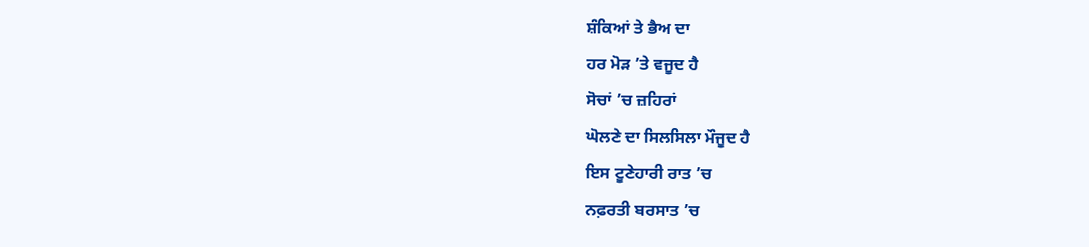ਸ਼ੰਕਿਆਂ ਤੇ ਭੈਅ ਦਾ
ਹਰ ਮੋੜ ’ਤੇ ਵਜੂਦ ਹੈ
ਸੋਚਾਂ ’ਚ ਜ਼ਹਿਰਾਂ
ਘੋਲਣੇ ਦਾ ਸਿਲਸਿਲਾ ਮੌਜੂਦ ਹੈ
ਇਸ ਟੂਣੇਹਾਰੀ ਰਾਤ ’ਚ
ਨਫ਼ਰਤੀ ਬਰਸਾਤ ’ਚ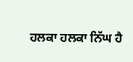ਹਲਕਾ ਹਲਕਾ ਨਿੱਘ ਹੈ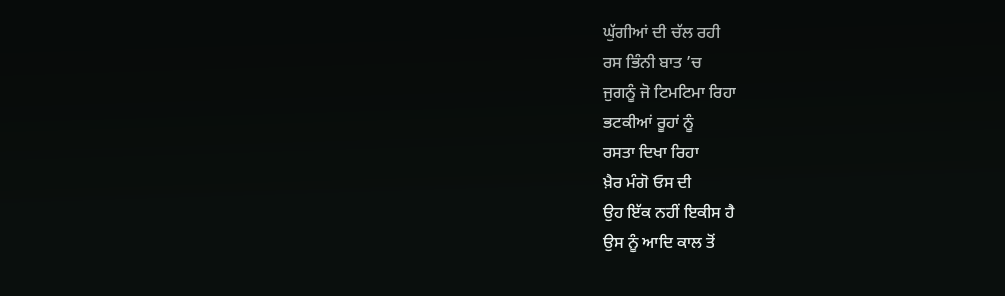ਘੁੱਗੀਆਂ ਦੀ ਚੱਲ ਰਹੀ
ਰਸ ਭਿੰਨੀ ਬਾਤ ’ਚ
ਜੁਗਨੂੰ ਜੋ ਟਿਮਟਿਮਾ ਰਿਹਾ
ਭਟਕੀਆਂ ਰੂਹਾਂ ਨੂੰ
ਰਸਤਾ ਦਿਖਾ ਰਿਹਾ
ਖ਼ੈਰ ਮੰਗੋ ਓਸ ਦੀ
ਉਹ ਇੱਕ ਨਹੀਂ ਇਕੀਸ ਹੈ
ਉਸ ਨੂੰ ਆਦਿ ਕਾਲ ਤੋਂ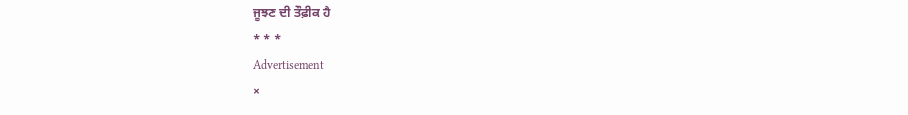ਜੂਝਣ ਦੀ ਤੌਫ਼ੀਕ ਹੈ
* * *
Advertisement
×